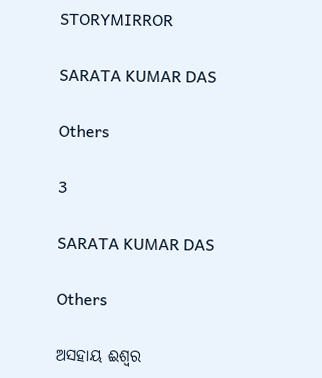STORYMIRROR

SARATA KUMAR DAS

Others

3

SARATA KUMAR DAS

Others

ଅସହାୟ ଈଶ୍ବର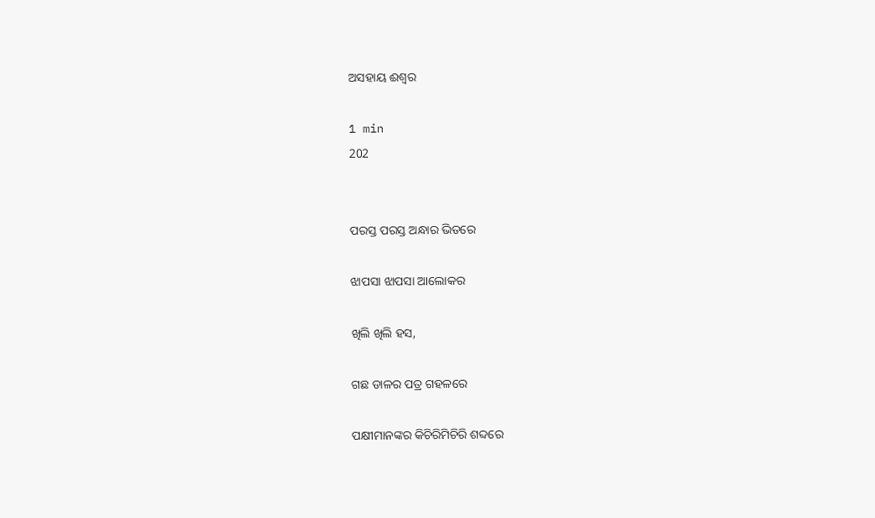ଅସହାୟ ଈଶ୍ବର

1 min
202


ପରସ୍ତ ପରସ୍ତ ଅନ୍ଧାର ଭିତରେ

ଝାପସା ଝାପସା ଆଲୋକର

ଖିଲି ଖିଲି ହସ,

ଗଛ ଡାଳର ପତ୍ର ଗହଳରେ

ପକ୍ଷୀମାନଙ୍କର କିଚିରିମିଚିରି ଶବ୍ଦରେ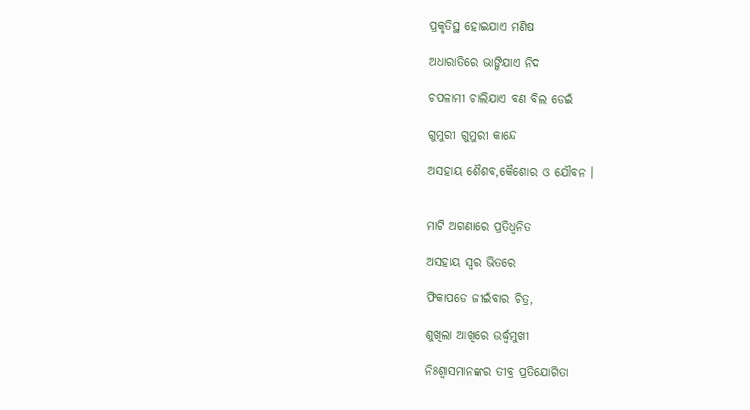ପ୍ରକୃତିସ୍ଥ ହୋଇଯାଏ ମଣିଷ

ଅଧାରାତିରେ ଭାଙ୍ଗିଯାଏ ନିଦ

ଚପଳାମୀ ଚାଲିଯାଏ ବଣ ବିଲ ଡେଇଁ

ଗୁମୁରୀ ଗୁମୁରୀ କାନ୍ଦେ

ଅସହାୟ ଶୈଶବ,କୈଶୋର ଓ ଯୌବନ ।


ମାଟି ଅଗଣାରେ ପ୍ରତିଧ୍ବନିତ

ଅସହାୟ ସ୍ବର ଭିତରେ

ଫିକାପଡେ ଜୀଇଁବାର ଚିତ୍ର,

ଶୁଖିଲା ଆଖିରେ ଉର୍ଦ୍ଧ୍ବମୁଖୀ

ନିଃଶ୍ବାସମାନଙ୍କର ତୀବ୍ର ପ୍ରତିଯୋଗିତା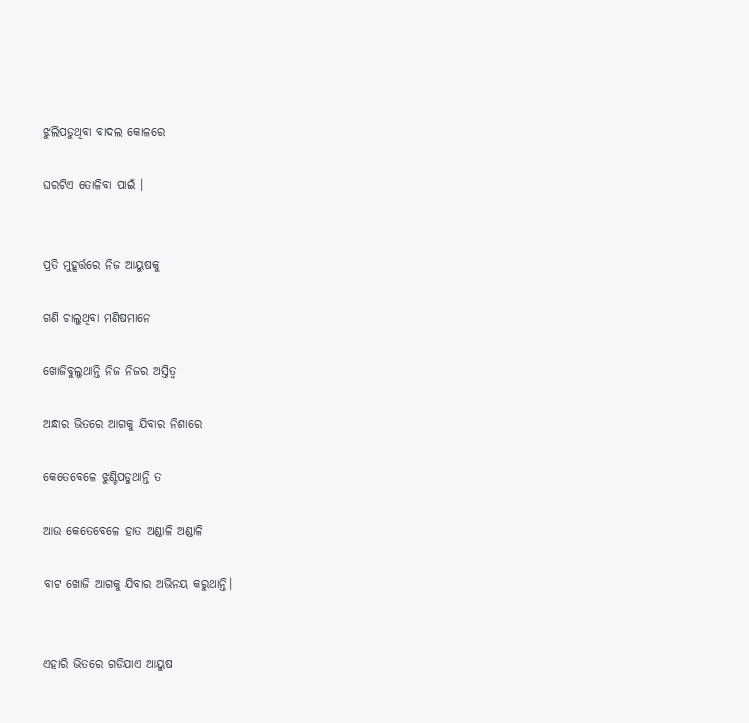ଝୁଲିପଡୁଥିବା ବାଦଲ କୋଳରେ

ଘରଟିଏ ତୋଳିବା ପାଇଁ ।


ପ୍ରତି ମୁହୂର୍ତ୍ତରେ ନିଜ ଆୟୁଷକୁ

ଗଣି ଚାଲୁଥିବା ମଣିଷମାନେ

ଖୋଜିବୁଲୁଥାନ୍ତି ନିଜ ନିଜର ଅସ୍ତିତ୍ବ

ଅନ୍ଧାର ଭିତରେ ଆଗକୁ ଯିବାର ନିଶାରେ

କେତେବେଳେ ଝୁଣ୍ଟିପଡୁଥାନ୍ତି ତ

ଆଉ କେତେବେଳେ ହାତ ଅଣ୍ଡାଳି ଅଣ୍ଡାଳି

ବାଟ ଖୋଜି ଆଗକୁ ଯିବାର ଅଭିନୟ କରୁଥାନ୍ତି।


ଏହାରି ଭିତରେ ଗଡିଯାଏ ଆୟୁଷ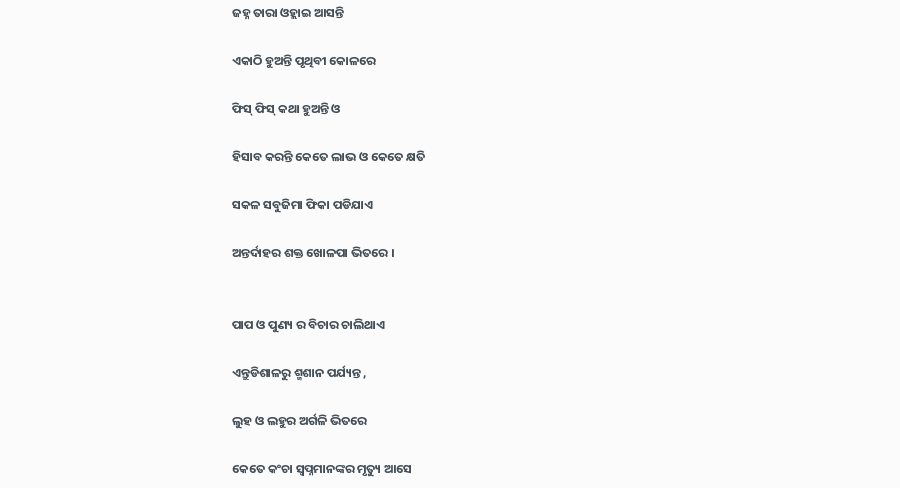ଜହ୍ନ ତାରା ଓହ୍ଲାଇ ଆସନ୍ତି

ଏକାଠି ହୁଅନ୍ତି ପୃଥିବୀ କୋଳରେ

ଫିସ୍ ଫିସ୍ କଥା ହୁଅନ୍ତି ଓ

ହିସାବ କରନ୍ତି କେତେ ଲାଭ ଓ କେତେ କ୍ଷତି

ସକଳ ସବୁଜିମା ଫିକା ପଡିଯାଏ

ଅନ୍ତର୍ଦାହର ଶକ୍ତ ଖୋଳପା ଭିତରେ ।


ପାପ ଓ ପୁଣ୍ୟ ର ବିଚାର ଚାଲିଥାଏ

ଏନ୍ତୁଡିଶାଳରୁ ଶ୍ମଶାନ ପର୍ଯ୍ୟନ୍ତ ,

ଲୁହ ଓ ଲହୁର ଅର୍ଗଳି ଭିତରେ

କେତେ କଂଚା ସ୍ବପ୍ନମାନଙ୍କର ମୃତ୍ୟୁ ଆସେ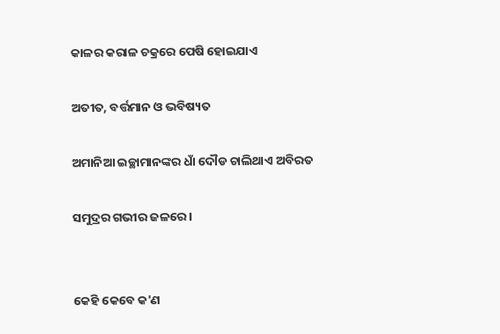କାଳର କରାଳ ଚକ୍ରରେ ପେଷି ହୋଇଯାଏ

ଅତୀତ, ବର୍ତ୍ତମାନ ଓ ଭବିଷ୍ୟତ

ଅମାନିଆ ଇଚ୍ଛାମାନଙ୍କର ଧାଁ ଦୌଡ ଚାଲିଥାଏ ଅବିରତ

ସମୁଦ୍ରର ଗଭୀର ଜଳରେ ।


କେହି କେବେ କ'ଣ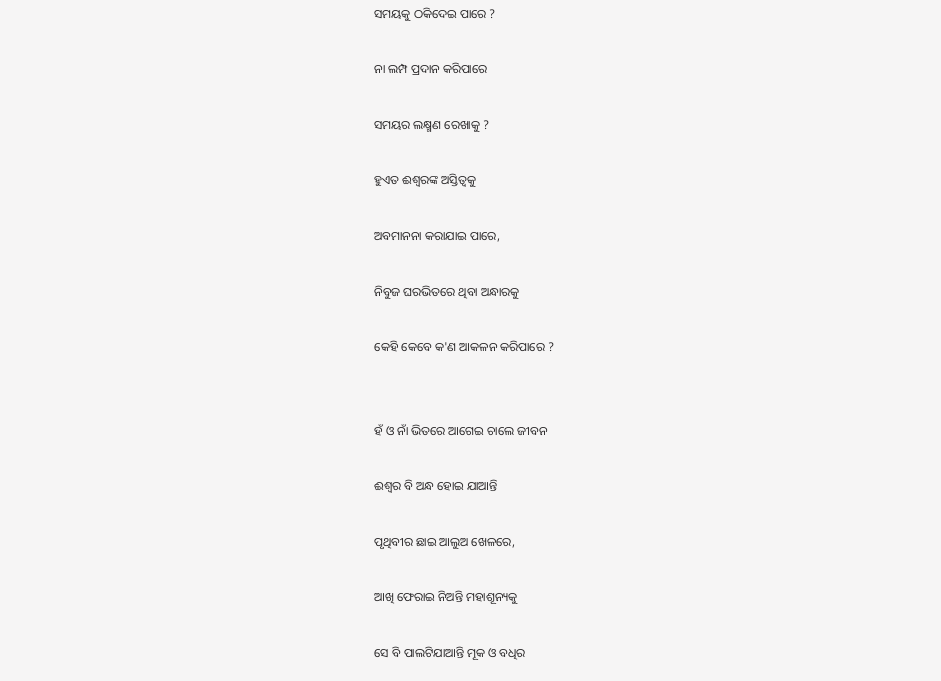ସମୟକୁ ଠକିଦେଇ ପାରେ ?

ନା ଲମ୍ପ ପ୍ରଦାନ କରିପାରେ

ସମୟର ଲକ୍ଷ୍ମଣ ରେଖାକୁ ?

ହୁଏତ ଈଶ୍ବରଙ୍କ ଅସ୍ତିତ୍ବକୁ

ଅବମାନନା କରାଯାଇ ପାରେ,

ନିବୁଜ ଘରଭିତରେ ଥିବା ଅନ୍ଧାରକୁ

କେହି କେବେ କ'ଣ ଆକଳନ କରିପାରେ ?


ହଁ ଓ ନାଁ ଭିତରେ ଆଗେଇ ଚାଲେ ଜୀବନ

ଈଶ୍ବର ବି ଅନ୍ଧ ହୋଇ ଯାଆନ୍ତି

ପୃଥିବୀର ଛାଇ ଆଲୁଅ ଖେଳରେ,

ଆଖି ଫେରାଇ ନିଅନ୍ତି ମହାଶୂନ୍ୟକୁ

ସେ ବି ପାଲଟିଯାଆନ୍ତି ମୂକ ଓ ବଧିର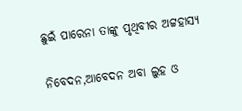ଛୁଇଁ ପାରେନା ତାଙ୍କୁ ପୃଥିବୀର ଅଟ୍ଟହାସ୍ୟ

ନିବେଦନ,ଆବେଦନ ଅବା ଲୁହ ଓ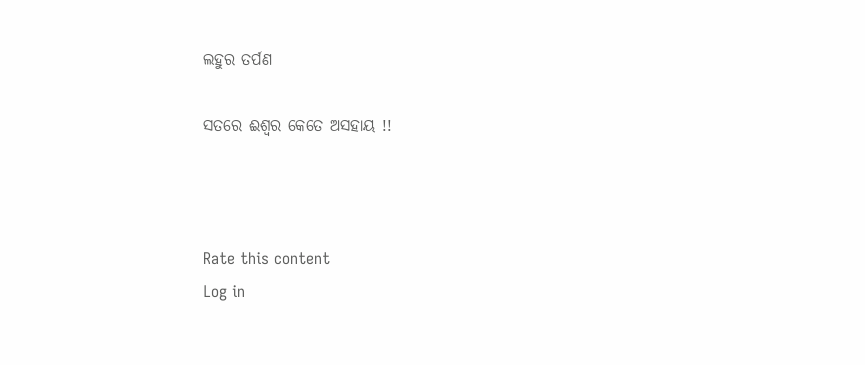ଲହୁର ତର୍ପଣ

ସତରେ ଈଶ୍ଵର କେତେ ଅସହାୟ !!



Rate this content
Log in